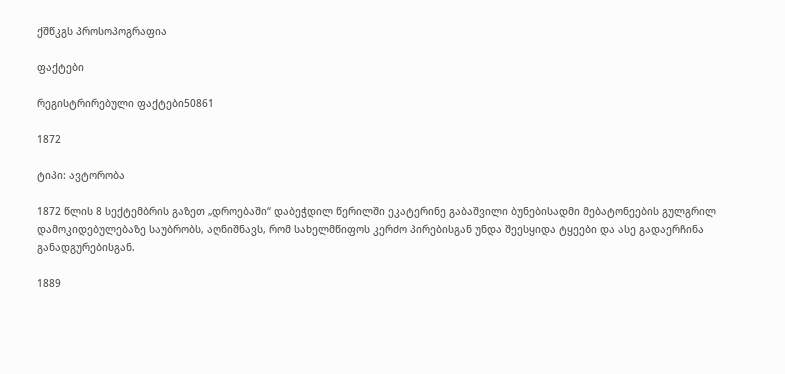ქშწკგს პროსოპოგრაფია

ფაქტები

რეგისტრირებული ფაქტები50861

1872

ტიპი: ავტორობა

1872 წლის 8 სექტემბრის გაზეთ „დროებაში“ დაბეჭდილ წერილში ეკატერინე გაბაშვილი ბუნებისადმი მებატონეების გულგრილ დამოკიდებულებაზე საუბრობს, აღნიშნავს, რომ სახელმწიფოს კერძო პირებისგან უნდა შეესყიდა ტყეები და ასე გადაერჩინა განადგურებისგან.

1889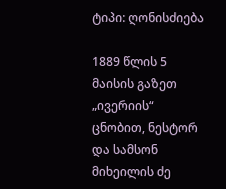ტიპი: ღონისძიება

1889 წლის 5 მაისის გაზეთ „ივერიის“ ცნობით, ნესტორ და სამსონ მიხეილის ძე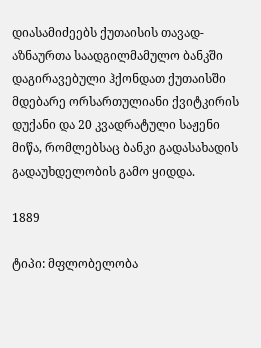დიასამიძეებს ქუთაისის თავად-აზნაურთა საადგილმამულო ბანკში დაგირავებული ჰქონდათ ქუთაისში მდებარე ორსართულიანი ქვიტკირის დუქანი და 20 კვადრატული საჟენი მიწა, რომლებსაც ბანკი გადასახადის გადაუხდელობის გამო ყიდდა.

1889

ტიპი: მფლობელობა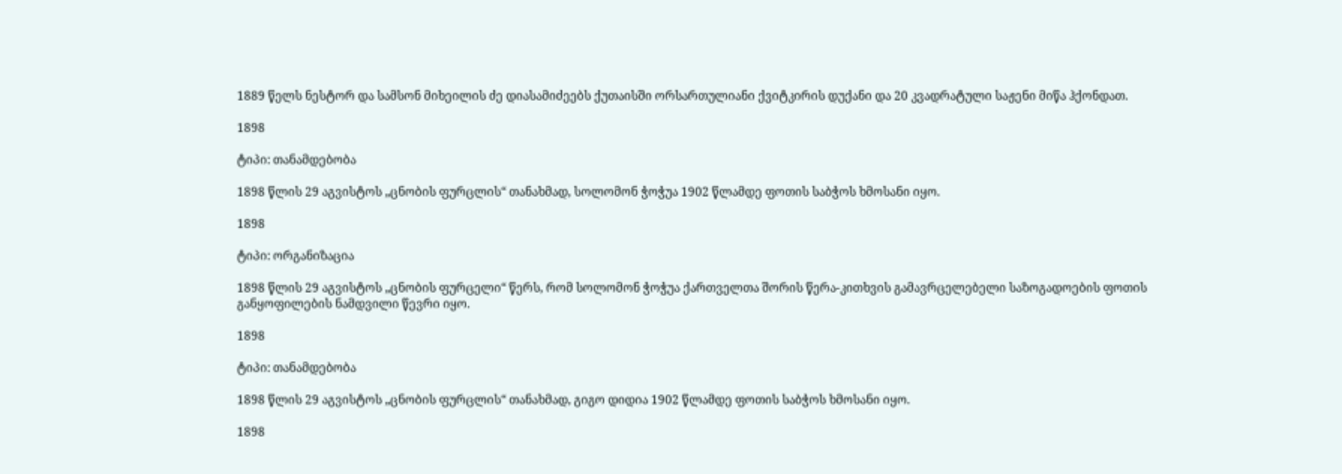1889 წელს ნესტორ და სამსონ მიხეილის ძე დიასამიძეებს ქუთაისში ორსართულიანი ქვიტკირის დუქანი და 20 კვადრატული საჟენი მიწა ჰქონდათ.

1898

ტიპი: თანამდებობა

1898 წლის 29 აგვისტოს „ცნობის ფურცლის“ თანახმად, სოლომონ ჭოჭუა 1902 წლამდე ფოთის საბჭოს ხმოსანი იყო.

1898

ტიპი: ორგანიზაცია

1898 წლის 29 აგვისტოს „ცნობის ფურცელი“ წერს, რომ სოლომონ ჭოჭუა ქართველთა შორის წერა-კითხვის გამავრცელებელი საზოგადოების ფოთის განყოფილების ნამდვილი წევრი იყო.

1898

ტიპი: თანამდებობა

1898 წლის 29 აგვისტოს „ცნობის ფურცლის“ თანახმად, გიგო დიდია 1902 წლამდე ფოთის საბჭოს ხმოსანი იყო.

1898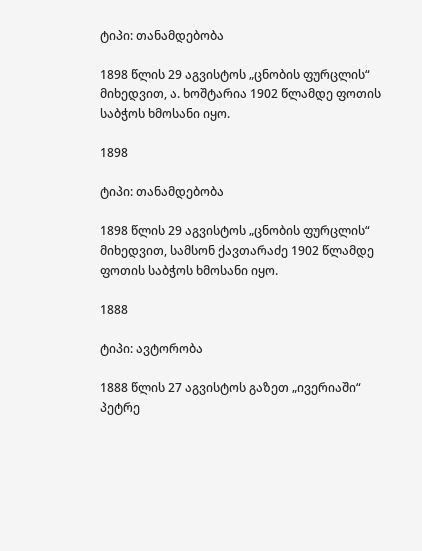ტიპი: თანამდებობა

1898 წლის 29 აგვისტოს „ცნობის ფურცლის“ მიხედვით, ა. ხოშტარია 1902 წლამდე ფოთის საბჭოს ხმოსანი იყო.

1898

ტიპი: თანამდებობა

1898 წლის 29 აგვისტოს „ცნობის ფურცლის“ მიხედვით, სამსონ ქავთარაძე 1902 წლამდე ფოთის საბჭოს ხმოსანი იყო.

1888

ტიპი: ავტორობა

1888 წლის 27 აგვისტოს გაზეთ „ივერიაში“ პეტრე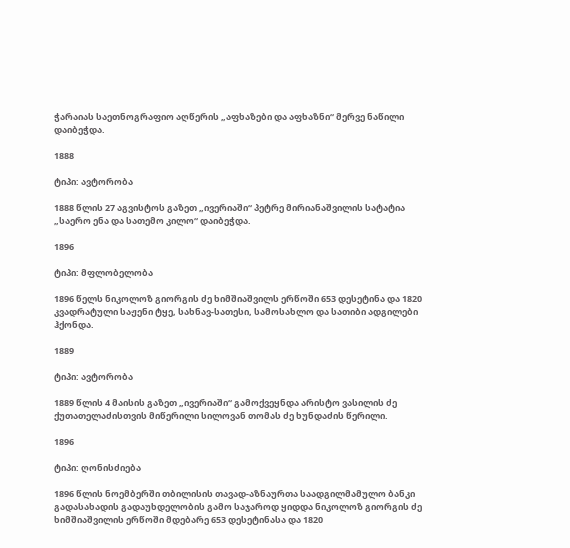ჭარაიას საეთნოგრაფიო აღწერის „აფხაზები და აფხაზნი“ მერვე ნაწილი დაიბეჭდა.

1888

ტიპი: ავტორობა

1888 წლის 27 აგვისტოს გაზეთ „ივერიაში“ პეტრე მირიანაშვილის სატატია „საერო ენა და სათემო კილო“ დაიბეჭდა.

1896

ტიპი: მფლობელობა

1896 წელს ნიკოლოზ გიორგის ძე ხიმშიაშვილს ერწოში 653 დესეტინა და 1820 კვადრატული საჟენი ტყე, სახნავ-სათესი, სამოსახლო და სათიბი ადგილები ჰქონდა.

1889

ტიპი: ავტორობა

1889 წლის 4 მაისის გაზეთ „ივერიაში“ გამოქვეყნდა არისტო ვასილის ძე ქუთათელაძისთვის მიწერილი სილოვან თომას ძე ხუნდაძის წერილი.

1896

ტიპი: ღონისძიება

1896 წლის ნოემბერში თბილისის თავად-აზნაურთა საადგილმამულო ბანკი გადასახადის გადაუხდელობის გამო საჯაროდ ყიდდა ნიკოლოზ გიორგის ძე ხიმშიაშვილის ერწოში მდებარე 653 დესეტინასა და 1820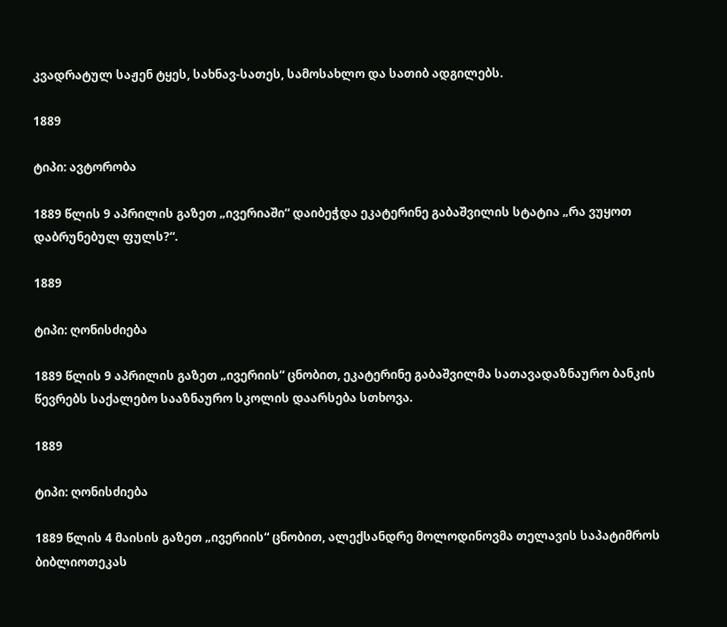კვადრატულ საჟენ ტყეს, სახნავ-სათეს, სამოსახლო და სათიბ ადგილებს.

1889

ტიპი: ავტორობა

1889 წლის 9 აპრილის გაზეთ „ივერიაში“ დაიბეჭდა ეკატერინე გაბაშვილის სტატია „რა ვუყოთ დაბრუნებულ ფულს?“.

1889

ტიპი: ღონისძიება

1889 წლის 9 აპრილის გაზეთ „ივერიის“ ცნობით, ეკატერინე გაბაშვილმა სათავადაზნაურო ბანკის წევრებს საქალებო სააზნაურო სკოლის დაარსება სთხოვა.

1889

ტიპი: ღონისძიება

1889 წლის 4 მაისის გაზეთ „ივერიის“ ცნობით, ალექსანდრე მოლოდინოვმა თელავის საპატიმროს ბიბლიოთეკას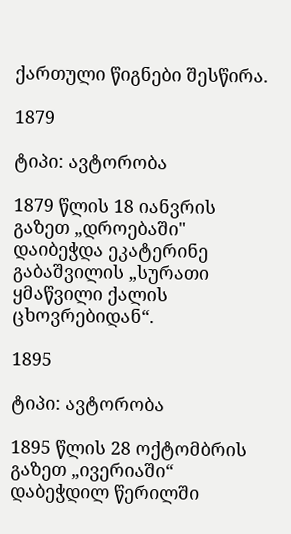ქართული წიგნები შესწირა.

1879

ტიპი: ავტორობა

1879 წლის 18 იანვრის გაზეთ „დროებაში" დაიბეჭდა ეკატერინე გაბაშვილის „სურათი ყმაწვილი ქალის ცხოვრებიდან“.

1895

ტიპი: ავტორობა

1895 წლის 28 ოქტომბრის გაზეთ „ივერიაში“ დაბეჭდილ წერილში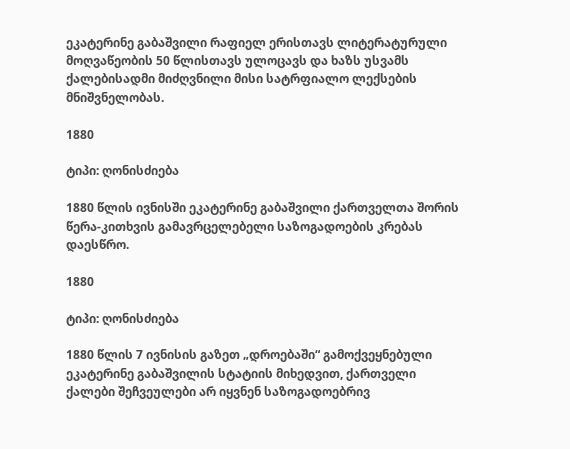ეკატერინე გაბაშვილი რაფიელ ერისთავს ლიტერატურული მოღვაწეობის 50 წლისთავს ულოცავს და ხაზს უსვამს ქალებისადმი მიძღვნილი მისი სატრფიალო ლექსების მნიშვნელობას.

1880

ტიპი: ღონისძიება

1880 წლის ივნისში ეკატერინე გაბაშვილი ქართველთა შორის წერა-კითხვის გამავრცელებელი საზოგადოების კრებას დაესწრო.

1880

ტიპი: ღონისძიება

1880 წლის 7 ივნისის გაზეთ „დროებაში“ გამოქვეყნებული ეკატერინე გაბაშვილის სტატიის მიხედვით, ქართველი ქალები შეჩვეულები არ იყვნენ საზოგადოებრივ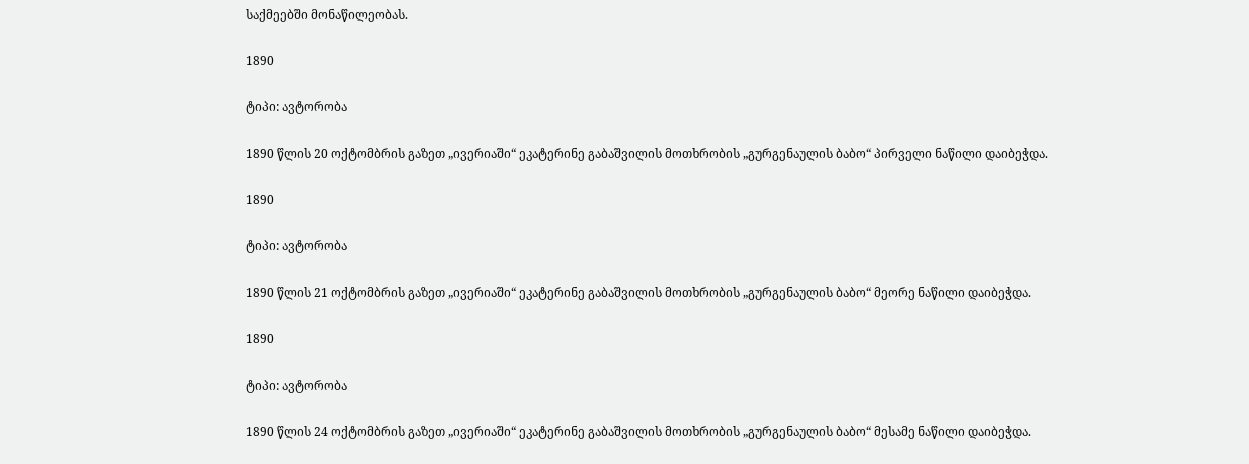საქმეებში მონაწილეობას.

1890

ტიპი: ავტორობა

1890 წლის 20 ოქტომბრის გაზეთ „ივერიაში“ ეკატერინე გაბაშვილის მოთხრობის „გურგენაულის ბაბო“ პირველი ნაწილი დაიბეჭდა.

1890

ტიპი: ავტორობა

1890 წლის 21 ოქტომბრის გაზეთ „ივერიაში“ ეკატერინე გაბაშვილის მოთხრობის „გურგენაულის ბაბო“ მეორე ნაწილი დაიბეჭდა.

1890

ტიპი: ავტორობა

1890 წლის 24 ოქტომბრის გაზეთ „ივერიაში“ ეკატერინე გაბაშვილის მოთხრობის „გურგენაულის ბაბო“ მესამე ნაწილი დაიბეჭდა.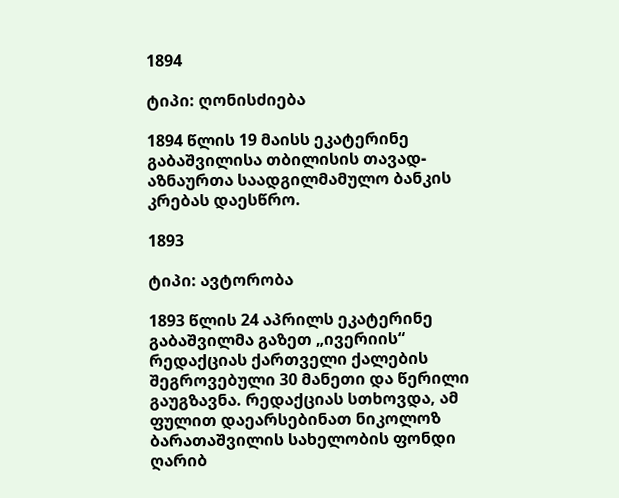1894

ტიპი: ღონისძიება

1894 წლის 19 მაისს ეკატერინე გაბაშვილისა თბილისის თავად-აზნაურთა საადგილმამულო ბანკის კრებას დაესწრო.

1893

ტიპი: ავტორობა

1893 წლის 24 აპრილს ეკატერინე გაბაშვილმა გაზეთ „ივერიის“ რედაქციას ქართველი ქალების შეგროვებული 30 მანეთი და წერილი გაუგზავნა. რედაქციას სთხოვდა, ამ ფულით დაეარსებინათ ნიკოლოზ ბარათაშვილის სახელობის ფონდი ღარიბ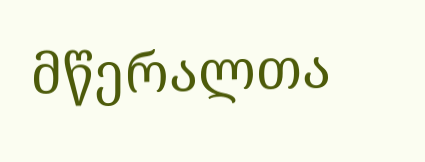მწერალთა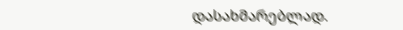დასახმარებლად.